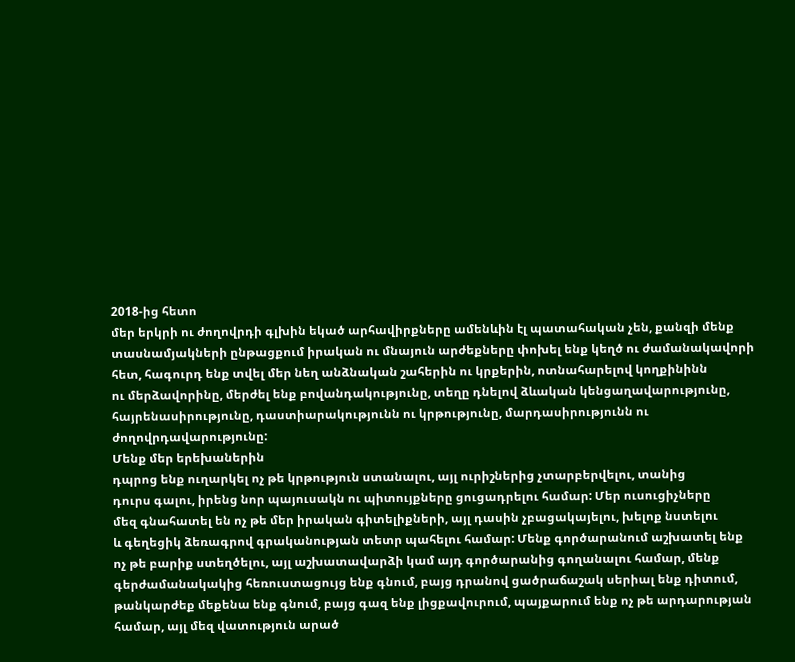2018-ից հետո
մեր երկրի ու ժողովրդի գլխին եկած արհավիրքները ամենևին էլ պատահական չեն, քանզի մենք
տասնամյակների ընթացքում իրական ու մնայուն արժեքները փոխել ենք կեղծ ու ժամանակավորի
հետ, հագուրդ ենք տվել մեր նեղ անձնական շահերին ու կրքերին, ոտնահարելով կողքինինն
ու մերձավորինը, մերժել ենք բովանդակությունը, տեղը դնելով ձևական կենցաղավարությունը,
հայրենասիրությունը, դաստիարակությունն ու կրթությունը, մարդասիրությունն ու ժողովրդավարությունը:
Մենք մեր երեխաներին
դպրոց ենք ուղարկել ոչ թե կրթություն ստանալու, այլ ուրիշներից չտարբերվելու, տանից
դուրս գալու, իրենց նոր պայուսակն ու պիտույքները ցուցադրելու համար: Մեր ուսուցիչները
մեզ գնահատել են ոչ թե մեր իրական գիտելիքների, այլ դասին չբացակայելու, խելոք նստելու
և գեղեցիկ ձեռագրով գրականության տետր պահելու համար: Մենք գործարանում աշխատել ենք
ոչ թե բարիք ստեղծելու, այլ աշխատավարձի կամ այդ գործարանից գողանալու համար, մենք
գերժամանակակից հեռուստացույց ենք գնում, բայց դրանով ցածրաճաշակ սերիալ ենք դիտում,
թանկարժեք մեքենա ենք գնում, բայց գազ ենք լիցքավուրում, պայքարում ենք ոչ թե արդարության
համար, այլ մեզ վատություն արած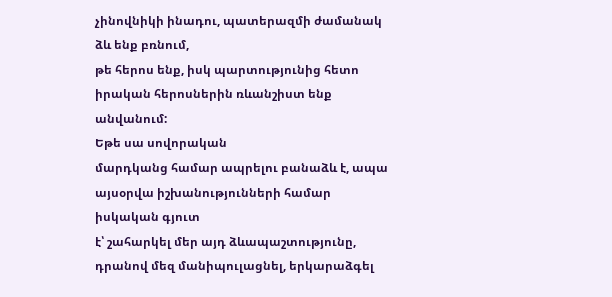չինովնիկի ինադու, պատերազմի ժամանակ ձև ենք բռնում,
թե հերոս ենք, իսկ պարտությունից հետո իրական հերոսներին ռևանշիստ ենք անվանում:
Եթե սա սովորական
մարդկանց համար ապրելու բանաձև է, ապա այսօրվա իշխանությունների համար իսկական գյուտ
է՝ շահարկել մեր այդ ձևապաշտությունը, դրանով մեզ մանիպուլացնել, երկարաձգել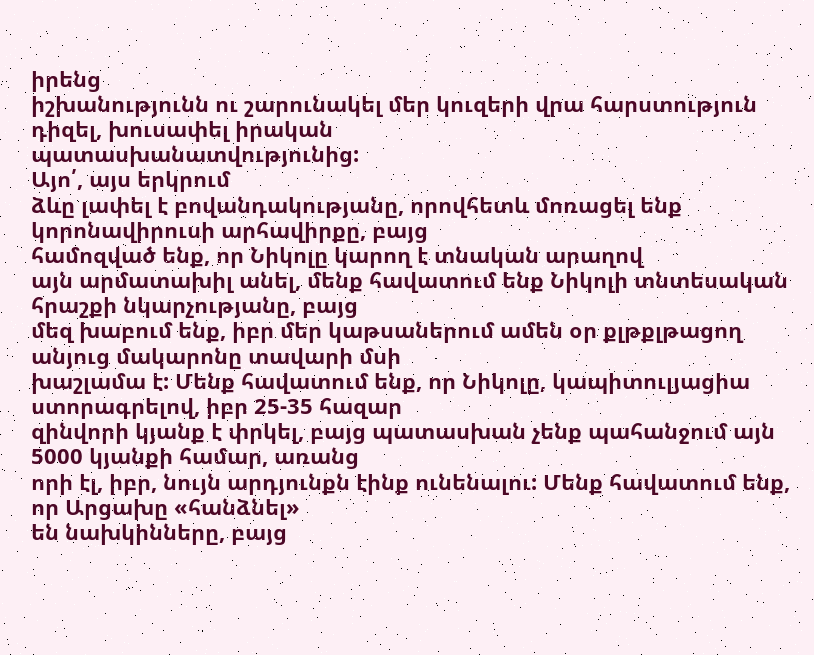իրենց
իշխանությունն ու շարունակել մեր կուզերի վրա հարստություն դիզել, խուսափել իրական
պատասխանատվությունից:
Այո՛, այս երկրում
ձևը լափել է բովանդակությանը, որովհետև մոռացել ենք կորոնավիրուսի արհավիրքը, բայց
համոզված ենք, որ Նիկոլը կարող է տնական արաղով
այն արմատախիլ անել, մենք հավատում ենք Նիկոլի տնտեսական հրաշքի նկարչությանը, բայց
մեզ խաբում ենք, իբր մեր կաթսաներում ամեն օր քլթքլթացող անյուց մակարոնը տավարի մսի
խաշլամա է: Մենք հավատում ենք, որ Նիկոլը, կապիտուլյացիա ստորագրելով, իբր 25-35 հազար
զինվորի կյանք է փրկել, բայց պատասխան չենք պահանջում այն 5000 կյանքի համար, առանց
որի էլ, իբր, նույն արդյունքն էինք ունենալու: Մենք հավատում ենք, որ Արցախը «հանձնել»
են նախկինները, բայց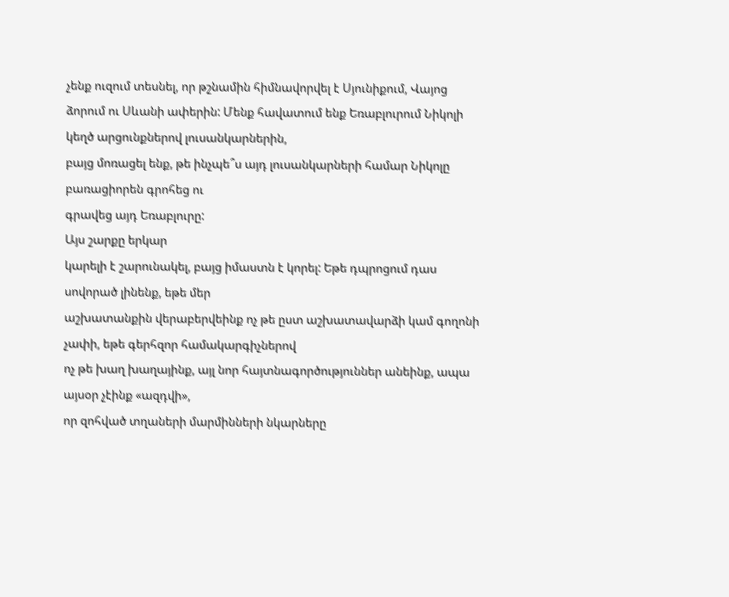չենք ուզում տեսնել, որ թշնամին հիմնավորվել է Սյունիքում, Վայոց
ձորում ու Սևանի ափերին: Մենք հավատում ենք Եռաբլուրում Նիկոլի կեղծ արցունքներով լուսանկարներին,
բայց մոռացել ենք, թե ինչպե՞ս այդ լուսանկարների համար Նիկոլը բառացիորեն գրոհեց ու
գրավեց այդ Եռաբլուրը:
Այս շարքը երկար
կարելի է շարունակել, բայց իմաստն է կորել: Եթե դպրոցում դաս սովորած լինենք, եթե մեր
աշխատանքին վերաբերվեինք ոչ թե ըստ աշխատավարձի կամ գողոնի չափի, եթե գերհզոր համակարգիչներով
ոչ թե խաղ խաղայինք, այլ նոր հայտնագործություններ անեինք, ապա այսօր չէինք «ազդվի»,
որ զոհված տղաների մարմինների նկարները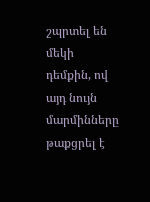շպրտել են մեկի դեմքին, ով այդ նույն մարմինները
թաքցրել է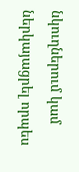նկուղներում կամ ներկայացրել որպես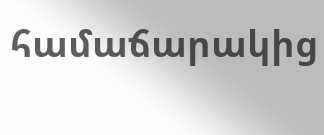համաճարակից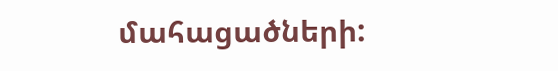մահացածների: